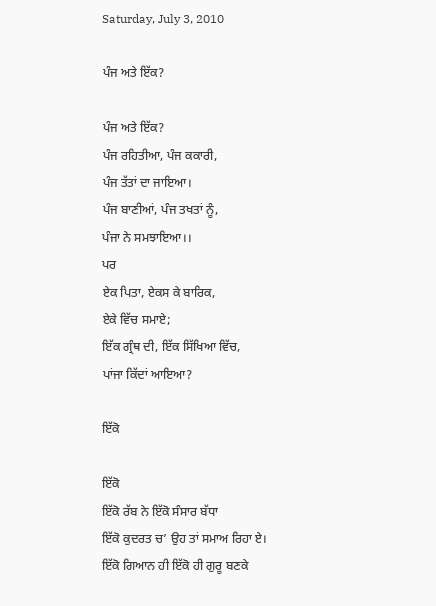Saturday, July 3, 2010

ਪੰਜ ਅਤੇ ਇੱਕ?

ਪੰਜ ਅਤੇ ਇੱਕ?
ਪੰਜ ਰਹਿਤੀਆ, ਪੰਜ ਕਕਾਰੀ,
ਪੰਜ ਤੱਤਾਂ ਦਾ ਜਾਇਆ।
ਪੰਜ ਬਾਣੀਆਂ, ਪੰਜ ਤਖਤਾਂ ਨੂੰ,
ਪੰਜਾ ਨੇ ਸਮਝਾਇਆ।।
ਪਰ
ਏਕ ਪਿਤਾ, ਏਕਸ ਕੇ ਬਾਰਿਕ,
ਏਕੇ ਵਿੱਚ ਸਮਾਏ;
ਇੱਕ ਗ੍ਰੰਥ ਦੀ, ਇੱਕ ਸਿੱਖਿਆ ਵਿੱਚ,
ਪਾਂਜਾ ਕਿੱਦਾਂ ਆਇਆ?

ਇੱਕੋ

ਇੱਕੋ
ਇੱਕੋ ਰੱਬ ਨੇ ਇੱਕੋ ਸੰਸਾਰ ਬੱਧਾ
ਇੱਕੋ ਕੁਦਰਤ ਚ’ ਉਹ ਤਾਂ ਸਮਾਅ ਰਿਹਾ ਏ।
ਇੱਕੋ ਗਿਆਨ ਹੀ ਇੱਕੋ ਹੀ ਗੁਰੂ ਬਣਕੇ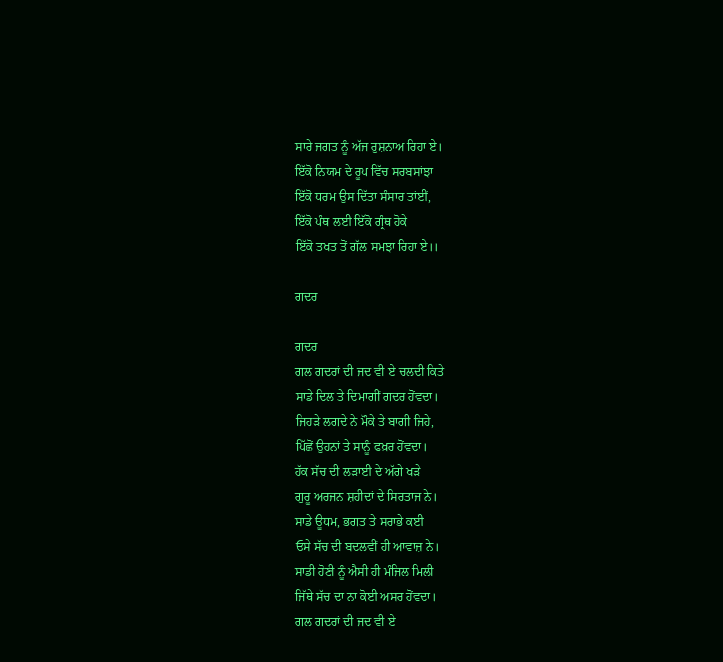ਸਾਰੇ ਜਗਤ ਨੂੰ ਅੱਜ ਰੁਸ਼ਨਾਅ ਰਿਹਾ ਏ।
ਇੱਕੋ ਨਿਯਮ ਦੇ ਰੂਪ ਵਿੱਚ ਸਰਬਸਾਂਝਾ
ਇੱਕੋ ਧਰਮ ਉਸ ਦਿੱਤਾ ਸੰਸਾਰ ਤਾਂਈਂ,
ਇੱਕੋ ਪੰਥ ਲਈ ਇੱਕੋ ਗ੍ਰੰਥ ਹੋਕੇ
ਇੱਕੋ ਤਖਤ ਤੋਂ ਗੱਲ ਸਮਝਾ ਰਿਹਾ ਏ।।

ਗਦਰ

ਗਦਰ
ਗਲ ਗਦਰਾਂ ਦੀ ਜਦ ਵੀ ਏ ਚਲਦੀ ਕਿਤੇ
ਸਾਡੇ ਦਿਲ ਤੇ ਦਿਮਾਗੀਂ ਗਦਰ ਹੋਂਵਦਾ।
ਜਿਹੜੇ ਲਗਦੇ ਨੇ ਮੌਕੇ ਤੇ ਬਾਗੀ ਜਿਹੇ,
ਪਿੱਛੋਂ ਉਹਨਾਂ ਤੇ ਸਾਨੂੰ ਫਖ਼ਰ ਹੋਂਵਦਾ।
ਹੱਕ ਸੱਚ ਦੀ ਲੜਾਈ ਦੇ ਅੱਗੇ ਖੜੇ
ਗੁਰੂ ਅਰਜਨ ਸ਼ਹੀਦਾਂ ਦੇ ਸਿਰਤਾਜ ਨੇ।
ਸਾਡੇ ਊਧਮ, ਭਗਤ ਤੇ ਸਰਾਭੇ ਕਈ
ਓਸੇ ਸੱਚ ਦੀ ਬਦਲਵੀਂ ਹੀ ਆਵਾਜ਼ ਨੇ।
ਸਾਡੀ ਹੋਣੀ ਨੂੰ ਐਸੀ ਹੀ ਮੰਜਿਲ ਮਿਲੀ
ਜਿੱਥੇ ਸੱਚ ਦਾ ਨਾ ਕੋਈ ਅਸਰ ਹੋਂਵਦਾ।
ਗਲ ਗਦਰਾਂ ਦੀ ਜਦ ਵੀ ਏ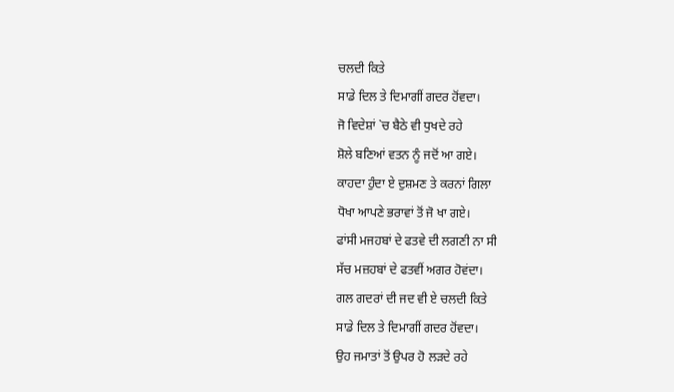ਚਲਦੀ ਕਿਤੇ
ਸਾਡੇ ਦਿਲ ਤੇ ਦਿਮਾਗੀਂ ਗਦਰ ਹੋਂਵਦਾ।
ਜੋ ਵਿਦੇਸ਼ਾਂ `ਚ ਬੈਠੇ ਵੀ ਧੁਖਦੇ ਰਹੇ
ਸ਼ੋਲੇ ਬਣਿਆਂ ਵਤਨ ਨੂੰ ਜਦੋਂ ਆ ਗਏ।
ਕਾਹਦਾ ਹੁੰਦਾ ਏ ਦੁਸ਼ਮਣ ਤੇ ਕਰਨਾਂ ਗਿਲਾ
ਧੋਖਾ ਆਪਣੇ ਭਰਾਵਾਂ ਤੋਂ ਜੋ ਖਾ ਗਏ।
ਫਾਂਸੀ ਮਜਹਬਾਂ ਦੇ ਫਤਵੇ ਦੀ ਲਗਣੀ ਨਾ ਸੀ
ਸੱਚ ਮਜ਼ਹਬਾਂ ਦੇ ਫਤਵੀਂ ਅਗਰ ਹੋਵਂਦਾ।
ਗਲ ਗਦਰਾਂ ਦੀ ਜਦ ਵੀ ਏ ਚਲਦੀ ਕਿਤੇ
ਸਾਡੇ ਦਿਲ ਤੇ ਦਿਮਾਗੀਂ ਗਦਰ ਹੋਂਵਦਾ।
ਉਹ ਜਮਾਤਾਂ ਤੋਂ ਉਪਰ ਹੋ ਲੜਦੇ ਰਹੇ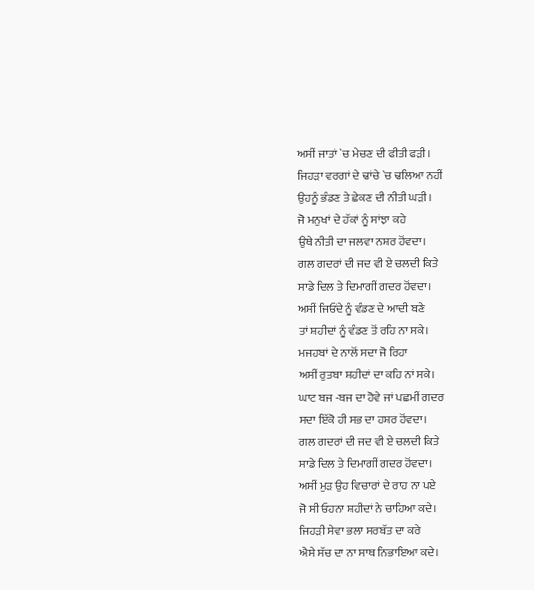ਅਸੀਂ ਜਾਤਾਂ `ਚ ਮੇਚਣ ਦੀ ਫੀਤੀ ਫੜੀ।
ਜਿਹੜਾ ਵਰਗਾਂ ਦੇ ਢਾਂਚੇ `ਚ ਢਲਿਆ ਨਹੀਂ
ਉਹਨੂੰ ਭੰਡਣ ਤੇ ਛੇਕਣ ਦੀ ਨੀਤੀ ਘੜੀ।
ਜੋ ਮਨੁਖਾਂ ਦੇ ਹੱਕਾਂ ਨੂੰ ਸਾਂਝਾ ਕਹੇ
ਉਥੇ ਨੀਤੀ ਦਾ ਜਲਵਾ ਨਸ਼ਰ ਹੋਂਵਦਾ।
ਗਲ ਗਦਰਾਂ ਦੀ ਜਦ ਵੀ ਏ ਚਲਦੀ ਕਿਤੇ
ਸਾਡੇ ਦਿਲ ਤੇ ਦਿਮਾਗੀਂ ਗਦਰ ਹੋਂਵਦਾ।
ਅਸੀਂ ਜਿਓਂਦੇ ਨੂੰ ਵੰਡਣ ਦੇ ਆਦੀ ਬਣੇ
ਤਾਂ ਸ਼ਹੀਦਾਂ ਨੂੰ ਵੰਡਣ ਤੋਂ ਰਹਿ ਨਾ ਸਕੇ।
ਮਜਹਬਾਂ ਦੇ ਨਾਲੋਂ ਸਦਾ ਜੋ ਰਿਹਾ
ਅਸੀਂ ਰੁਤਬਾ ਸ਼ਹੀਦਾਂ ਦਾ ਕਹਿ ਨਾਂ ਸਕੇ।
ਘਾਟ ਬਜ -ਬਜ ਦਾ ਹੋਵੇ ਜਾਂ ਪਛਮੀਂ ਗਦਰ
ਸਦਾ ਇੱਕੋ ਹੀ ਸਭ ਦਾ ਹਸ਼ਰ ਹੋਂਵਦਾ।
ਗਲ ਗਦਰਾਂ ਦੀ ਜਦ ਵੀ ਏ ਚਲਦੀ ਕਿਤੇ
ਸਾਡੇ ਦਿਲ ਤੇ ਦਿਮਾਗੀਂ ਗਦਰ ਹੋਂਵਦਾ।
ਅਸੀਂ ਮੁੜ ਉਹ ਵਿਚਾਰਾਂ ਦੇ ਰਾਹ ਨਾ ਪਏ
ਜੋ ਸੀ ਓਹਨਾ ਸ਼ਹੀਦਾਂ ਨੇ ਚਾਹਿਆ ਕਦੇ।
ਜਿਹੜੀ ਸੇਵਾ ਭਲਾ ਸਰਬੱਤ ਦਾ ਕਰੇ
ਐਸੇ ਸੱਚ ਦਾ ਨਾ ਸਾਥ ਨਿਭਾਇਆ ਕਦੇ।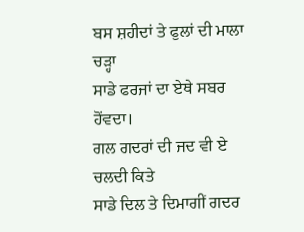ਬਸ ਸ਼ਹੀਦਾਂ ਤੇ ਫੁਲਾਂ ਦੀ ਮਾਲਾ ਚੜ੍ਹਾ
ਸਾਡੇ ਫਰਜਾਂ ਦਾ ਏਥੇ ਸਬਰ ਹੋਂਵਦਾ।
ਗਲ ਗਦਰਾਂ ਦੀ ਜਦ ਵੀ ਏ ਚਲਦੀ ਕਿਤੇ
ਸਾਡੇ ਦਿਲ ਤੇ ਦਿਮਾਗੀਂ ਗਦਰ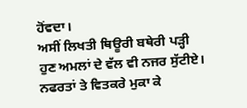ਹੋਂਵਦਾ।
ਅਸੀਂ ਲਿਖਤੀ ਥਿਊਰੀ ਬਥੇਰੀ ਪੜ੍ਹੀ
ਹੁਣ ਅਮਲਾਂ ਦੇ ਵੱਲ ਵੀ ਨਜਰ ਸੁੱਟੀਏ।
ਨਫਰਤਾਂ ਤੇ ਵਿਤਕਰੇ ਮੁਕਾ ਕੇ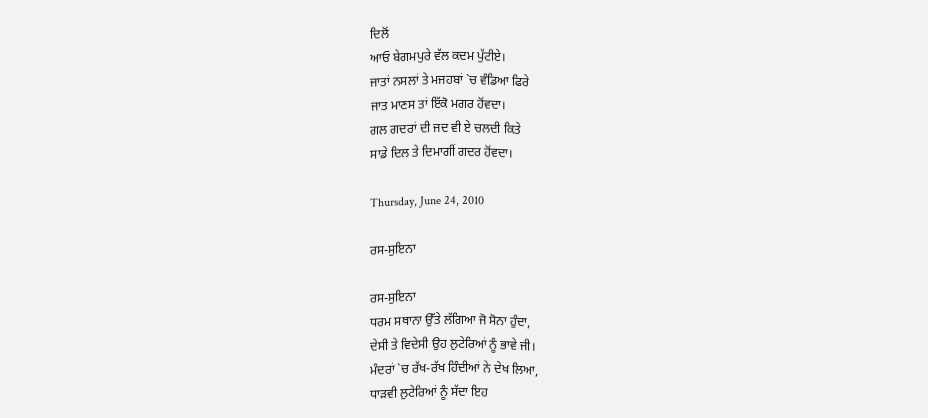ਦਿਲੋਂ
ਆਓ ਬੇਗਮਪੁਰੇ ਵੱਲ ਕਦਮ ਪੁੱਟੀਏ।
ਜਾਤਾਂ ਨਸਲਾਂ ਤੇ ਮਜਹਬਾਂ `ਚ ਵੰਡਿਆ ਫਿਰੇ
ਜਾਤ ਮਾਣਸ ਤਾਂ ਇੱਕੋ ਮਗਰ ਹੋਂਵਦਾ।
ਗਲ ਗਦਰਾਂ ਦੀ ਜਦ ਵੀ ਏ ਚਲਦੀ ਕਿਤੇ
ਸਾਡੇ ਦਿਲ ਤੇ ਦਿਮਾਗੀਂ ਗਦਰ ਹੋਂਵਦਾ।

Thursday, June 24, 2010

ਰਸ-ਸੁਇਨਾ

ਰਸ-ਸੁਇਨਾ
ਧਰਮ ਸਥਾਨਾ ਉੱਤੇ ਲੱਗਿਆ ਜੋ ਸੋਨਾ ਹੁੰਦਾ,
ਦੇਸੀ ਤੇ ਵਿਦੇਸੀ ਉਹ ਲੁਟੇਰਿਆਂ ਨੂੰ ਭਾਵੇ ਜੀ।
ਮੰਦਰਾਂ `ਚ ਰੱਖ-ਰੱਖ ਹਿੰਦੀਆਂ ਨੇ ਦੇਖ ਲਿਆ,
ਧਾੜਵੀ ਲੁਟੇਰਿਆਂ ਨੂੰ ਸੱਦਾ ਇਹ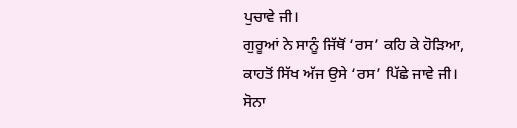ਪੁਚਾਵੇ ਜੀ।
ਗੁਰੂਆਂ ਨੇ ਸਾਨੂੰ ਜਿੱਥੋਂ ‘ਰਸ’ ਕਹਿ ਕੇ ਹੋੜਿਆ,
ਕਾਹਤੋਂ ਸਿੱਖ ਅੱਜ ਉਸੇ ‘ਰਸ’ ਪਿੱਛੇ ਜਾਵੇ ਜੀ।
ਸੋਨਾ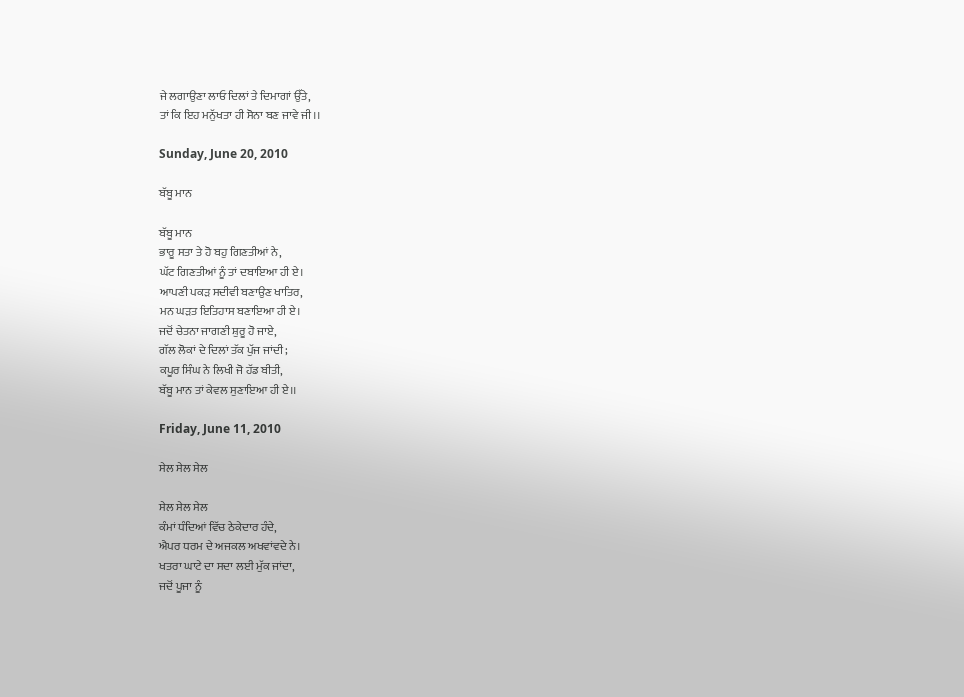ਜੇ ਲਗਾਉਣਾ ਲਾਓ ਦਿਲਾਂ ਤੇ ਦਿਮਾਗਾਂ ਉੱਤੇ,
ਤਾਂ ਕਿ ਇਹ ਮਨੁੱਖਤਾ ਹੀ ਸੋਨਾ ਬਣ ਜਾਵੇ ਜੀ।।

Sunday, June 20, 2010

ਬੱਬੂ ਮਾਨ

ਬੱਬੂ ਮਾਨ
ਭਾਰੂ ਸਤਾ ਤੇ ਹੋ ਬਹੁ ਗਿਣਤੀਆਂ ਨੇ,
ਘੱਟ ਗਿਣਤੀਆਂ ਨੂੰ ਤਾਂ ਦਬਾਇਆ ਹੀ ਏ।
ਆਪਣੀ ਪਕੜ ਸਦੀਵੀ ਬਣਾਉਣ ਖਾਤਿਰ,
ਮਨ ਘੜਤ ਇਤਿਹਾਸ ਬਣਾਇਆ ਹੀ ਏ।
ਜਦੋਂ ਚੇਤਨਾ ਜਾਗਣੀ ਸ਼ੁਰੂ ਹੋ ਜਾਏ,
ਗੱਲ ਲੋਕਾਂ ਦੇ ਦਿਲਾਂ ਤੱਕ ਪੁੱਜ ਜਾਂਦੀ;
ਕਪੂਰ ਸਿੰਘ ਨੇ ਲਿਖੀ ਜੋ ਹੱਡ ਬੀਤੀ,
ਬੱਬੂ ਮਾਨ ਤਾਂ ਕੇਵਲ ਸੁਣਾਇਆ ਹੀ ਏ।।

Friday, June 11, 2010

ਸੇਲ ਸੇਲ ਸੇਲ

ਸੇਲ ਸੇਲ ਸੇਲ
ਕੰਮਾਂ ਧੰਦਿਆਂ ਵਿੱਚ ਠੇਕੇਦਾਰ ਹੰਦੇ,
ਐਪਰ ਧਰਮ ਦੇ ਅਜਕਲ ਅਖਵਾਂਵਦੇ ਨੇ।
ਖਤਰਾ ਘਾਟੇ ਦਾ ਸਦਾ ਲਈ ਮੁੱਕ ਜਾਂਦਾ,
ਜਦੋਂ ਪੂਜਾ ਨੂੰ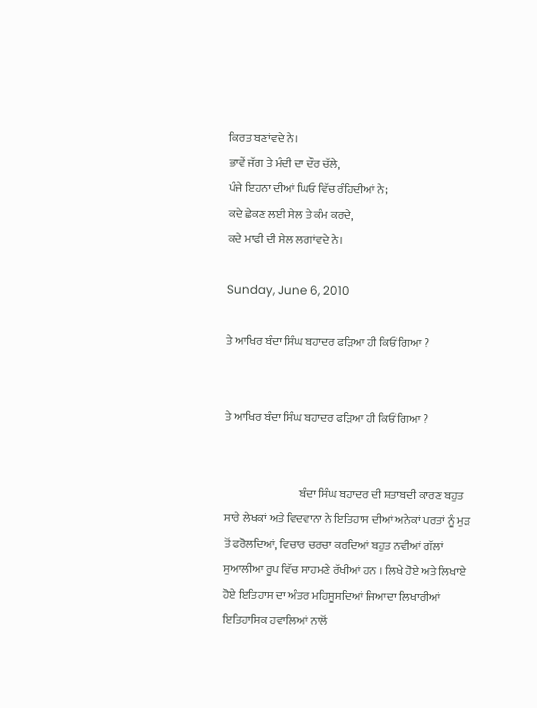ਕਿਰਤ ਬਣਾਂਵਦੇ ਨੇ।
ਭਾਵੇਂ ਜੱਗ ਤੇ ਮੰਦੀ ਦਾ ਦੌਰ ਚੱਲੇ,
ਪੰਜੇ ਇਹਨਾ ਦੀਆਂ ਘਿਓ ਵਿੱਚ ਰੰਹਿਦੀਆਂ ਨੇ;
ਕਦੇ ਛੇਕਣ ਲਈ ਸੇਲ ਤੇ ਕੰਮ ਕਰਦੇ,
ਕਦੇ ਮਾਫੀ ਦੀ ਸੇਲ ਲਗਾਂਵਦੇ ਨੇ।

Sunday, June 6, 2010

ਤੇ ਆਖਿਰ ਬੰਦਾ ਸਿੰਘ ਬਹਾਦਰ ਫੜਿਆ ਹੀ ਕਿਓਂ ਗਿਆ ?


ਤੇ ਆਖਿਰ ਬੰਦਾ ਸਿੰਘ ਬਹਾਦਰ ਫੜਿਆ ਹੀ ਕਿਓਂ ਗਿਆ ?


                                 ਬੰਦਾ ਸਿੰਘ ਬਹਾਦਰ ਦੀ ਸ਼ਤਾਬਦੀ ਕਾਰਣ ਬਹੁਤ ਸਾਰੇ ਲੇਖਕਾਂ ਅਤੇ ਵਿਦਵਾਨਾ ਨੇ ਇਤਿਹਾਸ ਦੀਆਂ ਅਨੇਕਾਂ ਪਰਤਾਂ ਨੂੰ ਮੁੜ ਤੋਂ ਫਰੋਲਦਿਆਂ, ਵਿਚਾਰ ਚਰਚਾ ਕਰਦਿਆਂ ਬਹੁਤ ਨਵੀਆਂ ਗੱਲਾਂ ਸੁਆਲੀਆ ਰੂਪ ਵਿੱਚ ਸਾਹਮਣੇ ਰੱਖੀਆਂ ਹਨ । ਲਿਖੇ ਹੋਏ ਅਤੇ ਲਿਖਾਏ ਹੋਏ ਇਤਿਹਾਸ ਦਾ ਅੰਤਰ ਮਹਿਸੂਸਦਿਆਂ ਜਿਆਦਾ ਲਿਖਾਰੀਆਂ ਇਤਿਹਾਸਿਕ ਹਵਾਲਿਆਂ ਨਾਲੋਂ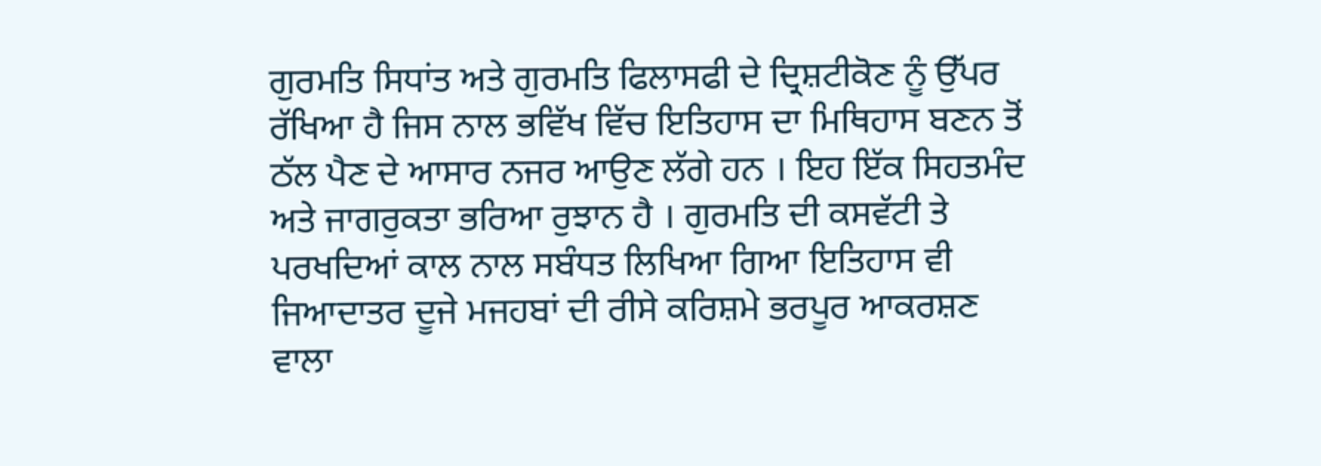ਗੁਰਮਤਿ ਸਿਧਾਂਤ ਅਤੇ ਗੁਰਮਤਿ ਫਿਲਾਸਫੀ ਦੇ ਦ੍ਰਿਸ਼ਟੀਕੋਣ ਨੂੰ ਉੱਪਰ ਰੱਖਿਆ ਹੈ ਜਿਸ ਨਾਲ ਭਵਿੱਖ ਵਿੱਚ ਇਤਿਹਾਸ ਦਾ ਮਿਥਿਹਾਸ ਬਣਨ ਤੋਂ ਠੱਲ ਪੈਣ ਦੇ ਆਸਾਰ ਨਜਰ ਆਉਣ ਲੱਗੇ ਹਨ । ਇਹ ਇੱਕ ਸਿਹਤਮੰਦ ਅਤੇ ਜਾਗਰੁਕਤਾ ਭਰਿਆ ਰੁਝਾਨ ਹੈ । ਗੁਰਮਤਿ ਦੀ ਕਸਵੱਟੀ ਤੇ ਪਰਖਦਿਆਂ ਕਾਲ ਨਾਲ ਸਬੰਧਤ ਲਿਖਿਆ ਗਿਆ ਇਤਿਹਾਸ ਵੀ ਜਿਆਦਾਤਰ ਦੂਜੇ ਮਜਹਬਾਂ ਦੀ ਰੀਸੇ ਕਰਿਸ਼ਮੇ ਭਰਪੂਰ ਆਕਰਸ਼ਣ ਵਾਲਾ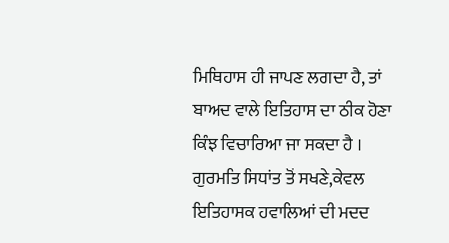ਮਿਥਿਹਾਸ ਹੀ ਜਾਪਣ ਲਗਦਾ ਹੈ, ਤਾਂ ਬਾਅਦ ਵਾਲੇ ਇਤਿਹਾਸ ਦਾ ਠੀਕ ਹੋਣਾ ਕਿੰਝ ਵਿਚਾਰਿਆ ਜਾ ਸਕਦਾ ਹੈ । ਗੁਰਮਤਿ ਸਿਧਾਂਤ ਤੋਂ ਸਖਣੇ,ਕੇਵਲ ਇਤਿਹਾਸਕ ਹਵਾਲਿਆਂ ਦੀ ਮਦਦ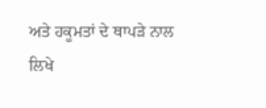ਅਤੇ ਹਕੂਮਤਾਂ ਦੇ ਥਾਪੜੇ ਨਾਲ ਲਿਖੇ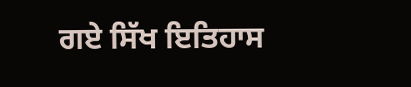ਗਏ ਸਿੱਖ ਇਤਿਹਾਸ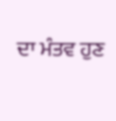ਦਾ ਮੰਤਵ ਹੁਣ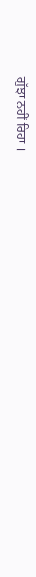ਗੁੱਝਾ ਨਹੀਂ ਰਿਹਾ ।